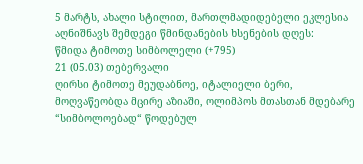5 მარტს, ახალი სტილით, მართლმადიდებელი ეკლესია აღნიშნავს შემდეგი წმინდანების ხსენების დღეს:
წმიდა ტიმოთე სიმბოლელი (+795)
21 (05.03) თებერვალი
ღირსი ტიმოთე მეუდაბნოე, იტალიელი ბერი, მოღვაწეობდა მცირე აზიაში, ოლიმპოს მთასთან მდებარე “სიმბოლოებად“ წოდებულ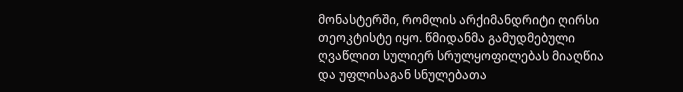მონასტერში, რომლის არქიმანდრიტი ღირსი თეოკტისტე იყო. წმიდანმა გამუდმებული ღვაწლით სულიერ სრულყოფილებას მიაღწია და უფლისაგან სნულებათა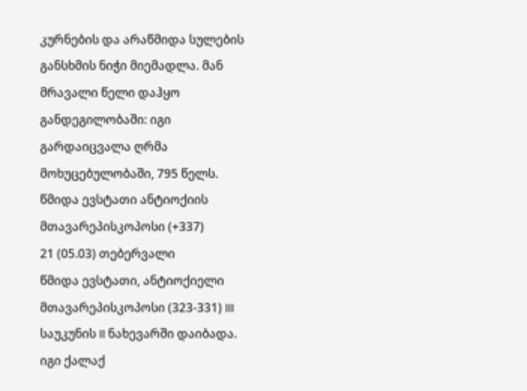კურნების და არაწმიდა სულების განსხმის ნიჭი მიემადლა. მან მრავალი წელი დაჰყო განდეგილობაში: იგი გარდაიცვალა ღრმა მოხუცებულობაში, 795 წელს.
წმიდა ევსტათი ანტიოქიის მთავარეპისკოპოსი (+337)
21 (05.03) თებერვალი
წმიდა ევსტათი, ანტიოქიელი მთავარეპისკოპოსი (323-331) III საუკუნის II ნახევარში დაიბადა. იგი ქალაქ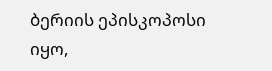ბერიის ეპისკოპოსი იყო,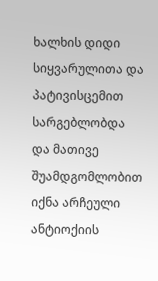ხალხის დიდი სიყვარულითა და პატივისცემით სარგებლობდა და მათივე შუამდგომლობით იქნა არჩეული ანტიოქიის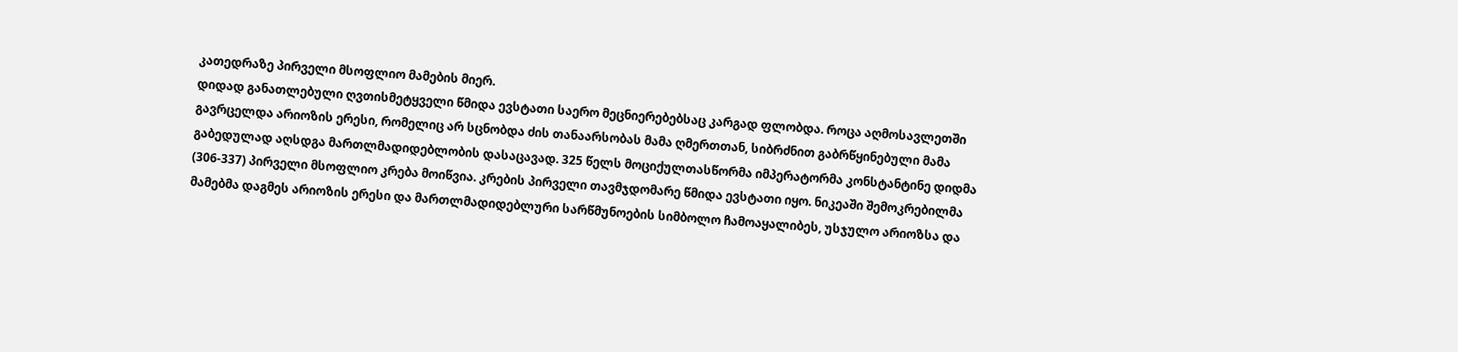კათედრაზე პირველი მსოფლიო მამების მიერ.
დიდად განათლებული ღვთისმეტყველი წმიდა ევსტათი საერო მეცნიერებებსაც კარგად ფლობდა. როცა აღმოსავლეთში გავრცელდა არიოზის ერესი, რომელიც არ სცნობდა ძის თანაარსობას მამა ღმერთთან, სიბრძნით გაბრწყინებული მამა გაბედულად აღსდგა მართლმადიდებლობის დასაცავად. 325 წელს მოციქულთასწორმა იმპერატორმა კონსტანტინე დიდმა (306-337) პირველი მსოფლიო კრება მოიწვია. კრების პირველი თავმჯდომარე წმიდა ევსტათი იყო. ნიკეაში შემოკრებილმა მამებმა დაგმეს არიოზის ერესი და მართლმადიდებლური სარწმუნოების სიმბოლო ჩამოაყალიბეს, უსჯულო არიოზსა და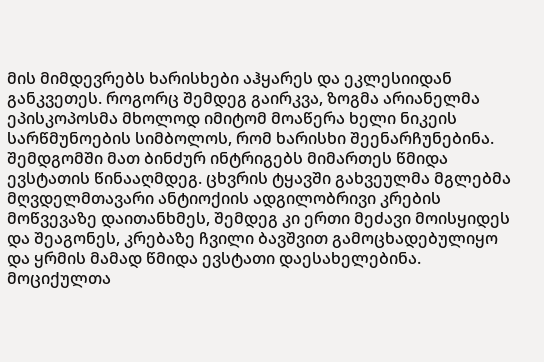მის მიმდევრებს ხარისხები აჰყარეს და ეკლესიიდან განკვეთეს. როგორც შემდეგ გაირკვა, ზოგმა არიანელმა ეპისკოპოსმა მხოლოდ იმიტომ მოაწერა ხელი ნიკეის სარწმუნოების სიმბოლოს, რომ ხარისხი შეენარჩუნებინა. შემდგომში მათ ბინძურ ინტრიგებს მიმართეს წმიდა ევსტათის წინააღმდეგ. ცხვრის ტყავში გახვეულმა მგლებმა მღვდელმთავარი ანტიოქიის ადგილობრივი კრების მოწვევაზე დაითანხმეს, შემდეგ კი ერთი მეძავი მოისყიდეს და შეაგონეს, კრებაზე ჩვილი ბავშვით გამოცხადებულიყო და ყრმის მამად წმიდა ევსტათი დაესახელებინა. მოციქულთა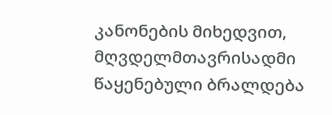კანონების მიხედვით, მღვდელმთავრისადმი წაყენებული ბრალდება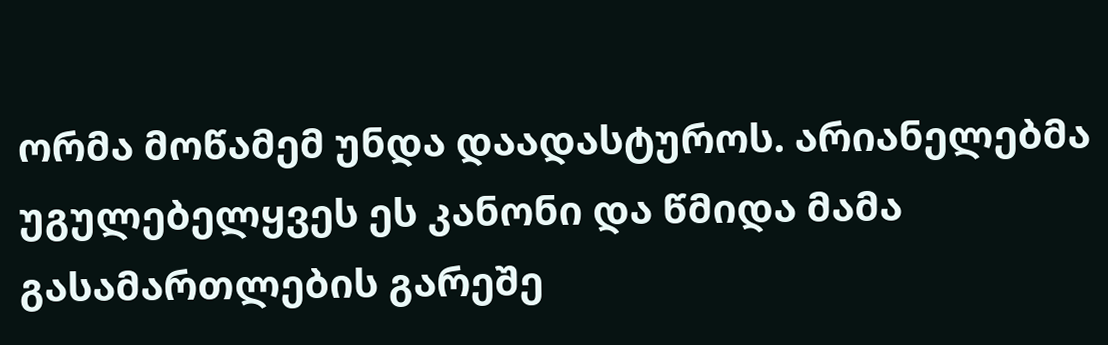ორმა მოწამემ უნდა დაადასტუროს. არიანელებმა უგულებელყვეს ეს კანონი და წმიდა მამა გასამართლების გარეშე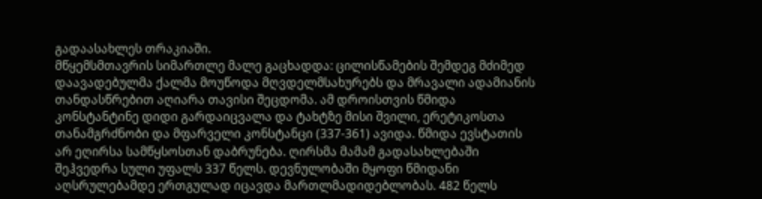გადაასახლეს თრაკიაში.
მწყემსმთავრის სიმართლე მალე გაცხადდა: ცილისწამების შემდეგ მძიმედ დაავადებულმა ქალმა მოუწოდა მღვდელმსახურებს და მრავალი ადამიანის თანდასწრებით აღიარა თავისი შეცდომა. ამ დროისთვის წმიდა კონსტანტინე დიდი გარდაიცვალა და ტახტზე მისი შვილი, ერეტიკოსთა თანამგრძნობი და მფარველი კონსტანცი (337-361) ავიდა. წმიდა ევსტათის არ ეღირსა სამწყსოსთან დაბრუნება. ღირსმა მამამ გადასახლებაში შეჰვედრა სული უფალს 337 წელს. დევნულობაში მყოფი წმიდანი აღსრულებამდე ერთგულად იცავდა მართლმადიდებლობას. 482 წელს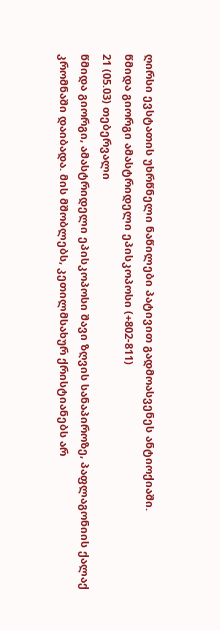ღირსი ევსტათის უხრწნელი ნაწილები პატივით გადმოასვენეს ანტიოქიაში.
წმიდა გიორგი ამასტრიდელი ეპისკოპოსი (+802-811)
21 (05.03) თებერვალი
წმიდა გიორგი, ამასტრიდელი ეპისკოპოსი შავი ზღვის სანაპიროზე, პაფლაგონიის ქალაქ კრომნაში დაიბადა. მის მშობლებს, კეთილმსახურ ქრისტიანებს არ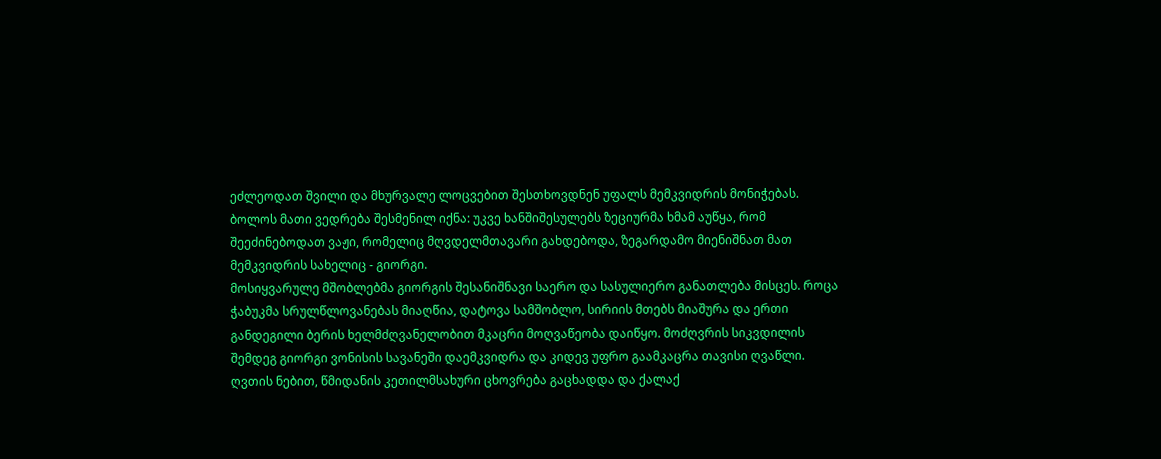ეძლეოდათ შვილი და მხურვალე ლოცვებით შესთხოვდნენ უფალს მემკვიდრის მონიჭებას. ბოლოს მათი ვედრება შესმენილ იქნა: უკვე ხანშიშესულებს ზეციურმა ხმამ აუწყა, რომ შეეძინებოდათ ვაჟი, რომელიც მღვდელმთავარი გახდებოდა, ზეგარდამო მიენიშნათ მათ მემკვიდრის სახელიც - გიორგი.
მოსიყვარულე მშობლებმა გიორგის შესანიშნავი საერო და სასულიერო განათლება მისცეს. როცა ჭაბუკმა სრულწლოვანებას მიაღწია, დატოვა სამშობლო, სირიის მთებს მიაშურა და ერთი განდეგილი ბერის ხელმძღვანელობით მკაცრი მოღვაწეობა დაიწყო. მოძღვრის სიკვდილის შემდეგ გიორგი ვონისის სავანეში დაემკვიდრა და კიდევ უფრო გაამკაცრა თავისი ღვაწლი. ღვთის ნებით, წმიდანის კეთილმსახური ცხოვრება გაცხადდა და ქალაქ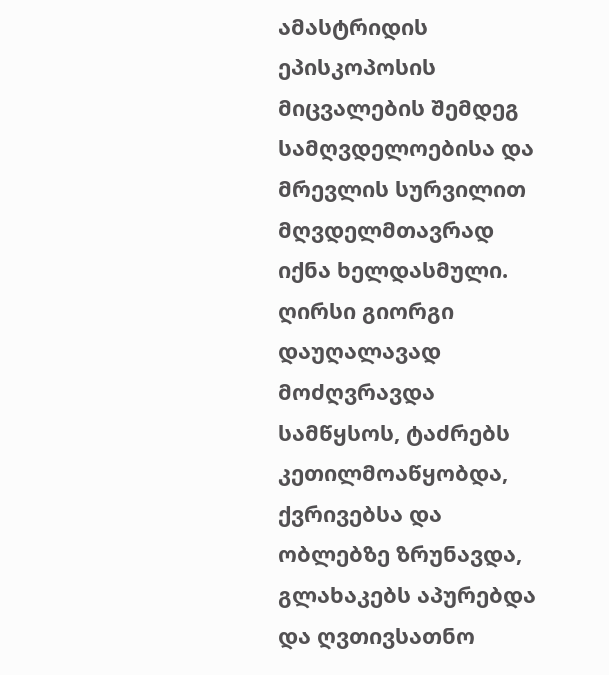ამასტრიდის ეპისკოპოსის მიცვალების შემდეგ სამღვდელოებისა და მრევლის სურვილით მღვდელმთავრად იქნა ხელდასმული. ღირსი გიორგი დაუღალავად მოძღვრავდა სამწყსოს, ტაძრებს კეთილმოაწყობდა, ქვრივებსა და ობლებზე ზრუნავდა, გლახაკებს აპურებდა და ღვთივსათნო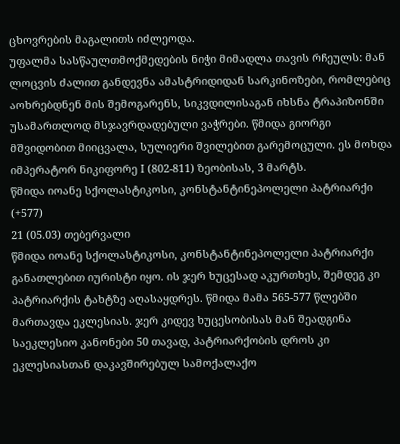ცხოვრების მაგალითს იძლეოდა.
უფალმა სასწაულთმოქმედების ნიჭი მიმადლა თავის რჩეულს: მან ლოცვის ძალით განდევნა ამასტრიდიდან სარკინოზები, რომლებიც აოხრებდნენ მის შემოგარენს, სიკვდილისაგან იხსნა ტრაპიზონში უსამართლოდ მსჯავრდადებული ვაჭრები. წმიდა გიორგი მშვიდობით მიიცვალა, სულიერი შვილებით გარემოცული. ეს მოხდა იმპერატორ ნიკიფორე I (802-811) ზეობისას, 3 მარტს.
წმიდა იოანე სქოლასტიკოსი, კონსტანტინეპოლელი პატრიარქი (+577)
21 (05.03) თებერვალი
წმიდა იოანე სქოლასტიკოსი, კონსტანტინეპოლელი პატრიარქი განათლებით იურისტი იყო. ის ჯერ ხუცესად აკურთხეს, შემდეგ კი პატრიარქის ტახტზე აღასაყდრეს. წმიდა მამა 565-577 წლებში მართავდა ეკლესიას. ჯერ კიდევ ხუცესობისას მან შეადგინა საეკლესიო კანონები 50 თავად, პატრიარქობის დროს კი ეკლესიასთან დაკავშირებულ სამოქალაქო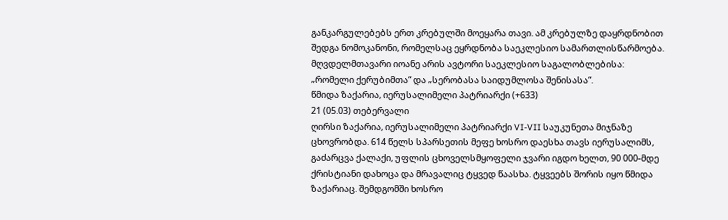განკარგულებებს ერთ კრებულში მოეყარა თავი. ამ კრებულზე დაყრდნობით შედგა ნომოკანონი, რომელსაც ეყრდნობა საეკლესიო სამართლისწარმოება. მღვდელმთავარი იოანე არის ავტორი საეკლესიო საგალობლებისა: „რომელი ქერუბიმთა“ და „სერობასა საიდუმლოსა შენისასა“.
წმიდა ზაქარია, იერუსალიმელი პატრიარქი (+633)
21 (05.03) თებერვალი
ღირსი ზაქარია, იერუსალიმელი პატრიარქი VI-VII საუკუნეთა მიჯნაზე ცხოვრობდა. 614 წელს სპარსეთის მეფე ხოსრო დაესხა თავს იერუსალიმს, გაძარცვა ქალაქი, უფლის ცხოველსმყოფელი ჯვარი იგდო ხელთ, 90 000-მდე ქრისტიანი დახოცა და მრავალიც ტყვედ წაასხა. ტყვეებს შორის იყო წმიდა ზაქარიაც. შემდგომში ხოსრო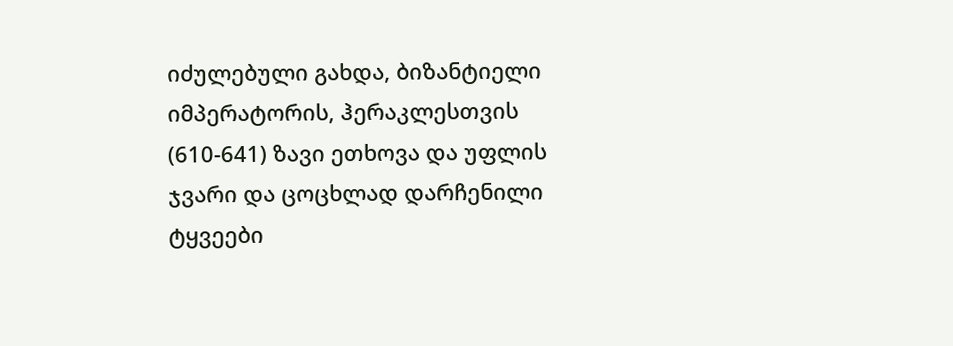იძულებული გახდა, ბიზანტიელი იმპერატორის, ჰერაკლესთვის (610-641) ზავი ეთხოვა და უფლის ჯვარი და ცოცხლად დარჩენილი ტყვეები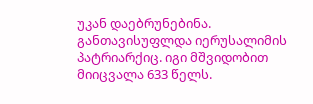უკან დაებრუნებინა. განთავისუფლდა იერუსალიმის პატრიარქიც. იგი მშვიდობით მიიცვალა 633 წელს.